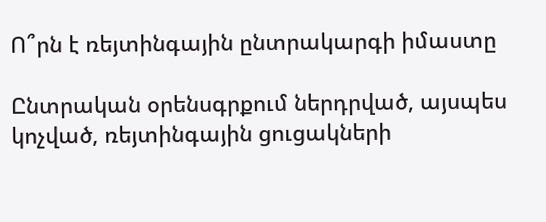Ո՞րն է ռեյտինգային ընտրակարգի իմաստը

Ընտրական օրենսգրքում ներդրված, այսպես կոչված, ռեյտինգային ցուցակների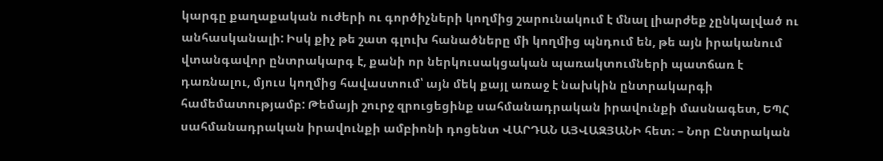կարգը քաղաքական ուժերի ու գործիչների կողմից շարունակում է մնալ լիարժեք չընկալված ու անհասկանալի: Իսկ քիչ թե շատ գլուխ հանածները մի կողմից պնդում են, թե այն իրականում վտանգավոր ընտրակարգ է, քանի որ ներկուսակցական պառակտումների պատճառ է դառնալու, մյուս կողմից հավաստում՝ այն մեկ քայլ առաջ է նախկին ընտրակարգի համեմատությամբ: Թեմայի շուրջ զրուցեցինք սահմանադրական իրավունքի մասնագետ, ԵՊՀ սահմանադրական իրավունքի ամբիոնի դոցենտ ՎԱՐԴԱՆ ԱՅՎԱԶՅԱՆԻ հետ։ – Նոր Ընտրական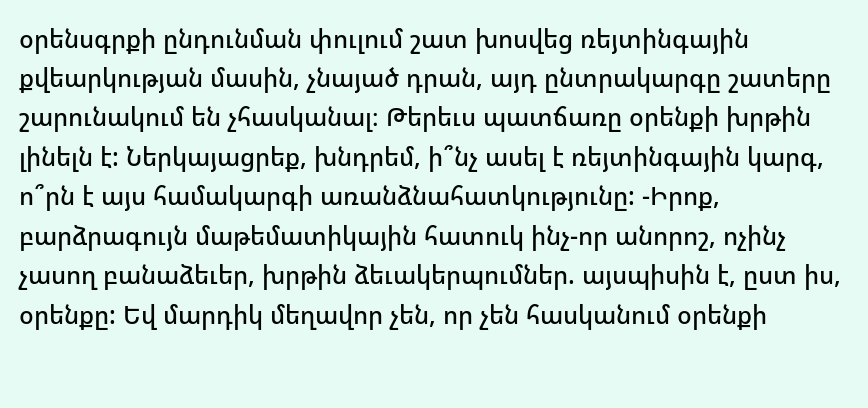օրենսգրքի ընդունման փուլում շատ խոսվեց ռեյտինգային քվեարկության մասին, չնայած դրան, այդ ընտրակարգը շատերը շարունակում են չհասկանալ։ Թերեւս պատճառը օրենքի խրթին լինելն է: Ներկայացրեք, խնդրեմ, ի՞նչ ասել է ռեյտինգային կարգ, ո՞րն է այս համակարգի առանձնահատկությունը: -Իրոք, բարձրագույն մաթեմատիկային հատուկ ինչ-որ անորոշ, ոչինչ չասող բանաձեւեր, խրթին ձեւակերպումներ. այսպիսին է, ըստ իս, օրենքը: Եվ մարդիկ մեղավոր չեն, որ չեն հասկանում օրենքի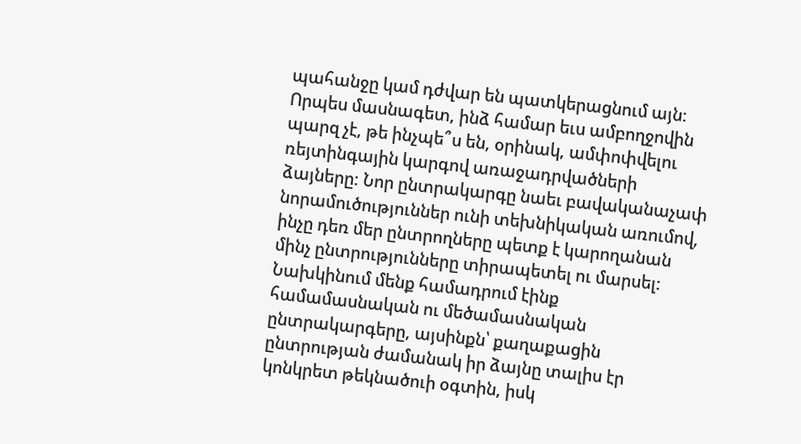պահանջը կամ դժվար են պատկերացնում այն: Որպես մասնագետ, ինձ համար եւս ամբողջովին պարզ չէ, թե ինչպե՞ս են, օրինակ, ամփոփվելու ռեյտինգային կարգով առաջադրվածների ձայները: Նոր ընտրակարգը նաեւ բավականաչափ նորամուծություններ ունի տեխնիկական առումով, ինչը դեռ մեր ընտրողները պետք է կարողանան մինչ ընտրությունները տիրապետել ու մարսել: Նախկինում մենք համադրում էինք համամասնական ու մեծամասնական ընտրակարգերը, այսինքն՝ քաղաքացին ընտրության ժամանակ իր ձայնը տալիս էր կոնկրետ թեկնածուի օգտին, իսկ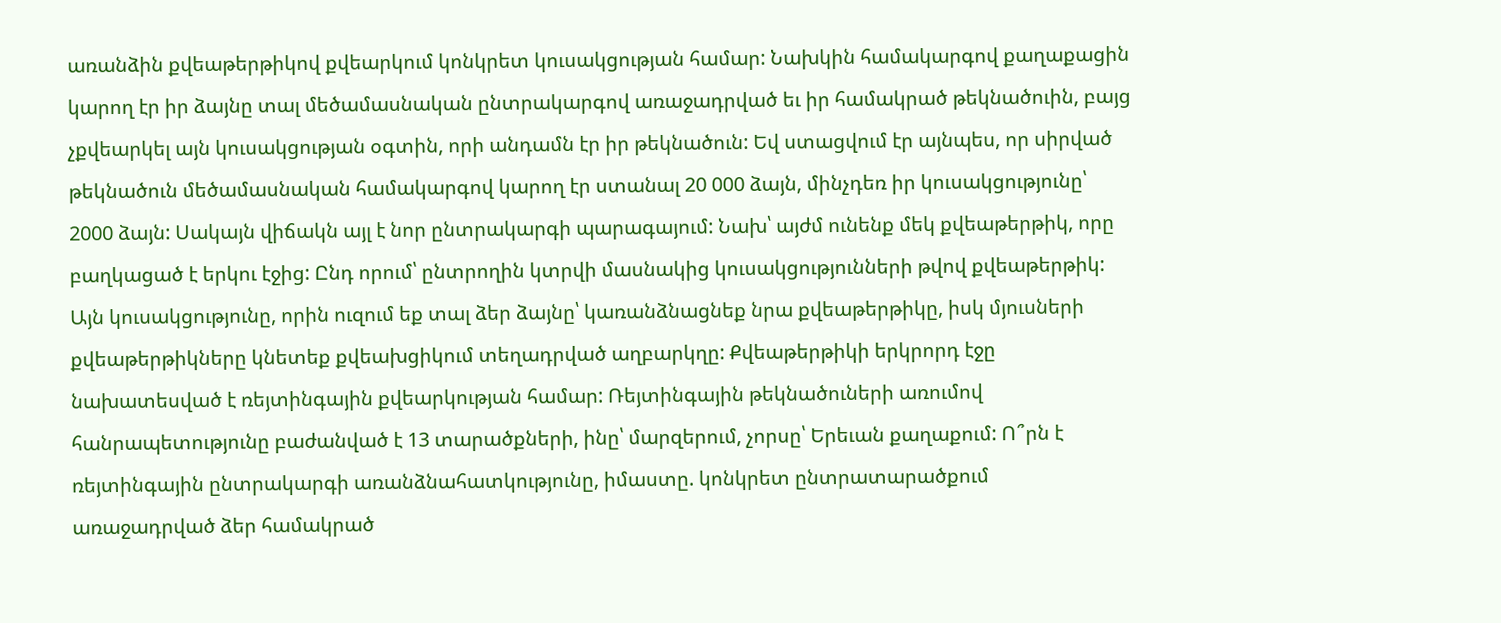առանձին քվեաթերթիկով քվեարկում կոնկրետ կուսակցության համար: Նախկին համակարգով քաղաքացին կարող էր իր ձայնը տալ մեծամասնական ընտրակարգով առաջադրված եւ իր համակրած թեկնածուին, բայց չքվեարկել այն կուսակցության օգտին, որի անդամն էր իր թեկնածուն: Եվ ստացվում էր այնպես, որ սիրված թեկնածուն մեծամասնական համակարգով կարող էր ստանալ 20 000 ձայն, մինչդեռ իր կուսակցությունը՝ 2000 ձայն: Սակայն վիճակն այլ է նոր ընտրակարգի պարագայում: Նախ՝ այժմ ունենք մեկ քվեաթերթիկ, որը բաղկացած է երկու էջից: Ընդ որում՝ ընտրողին կտրվի մասնակից կուսակցությունների թվով քվեաթերթիկ: Այն կուսակցությունը, որին ուզում եք տալ ձեր ձայնը՝ կառանձնացնեք նրա քվեաթերթիկը, իսկ մյուսների քվեաթերթիկները կնետեք քվեախցիկում տեղադրված աղբարկղը: Քվեաթերթիկի երկրորդ էջը նախատեսված է ռեյտինգային քվեարկության համար: Ռեյտինգային թեկնածուների առումով հանրապետությունը բաժանված է 13 տարածքների, ինը՝ մարզերում, չորսը՝ Երեւան քաղաքում: Ո՞րն է ռեյտինգային ընտրակարգի առանձնահատկությունը, իմաստը. կոնկրետ ընտրատարածքում առաջադրված ձեր համակրած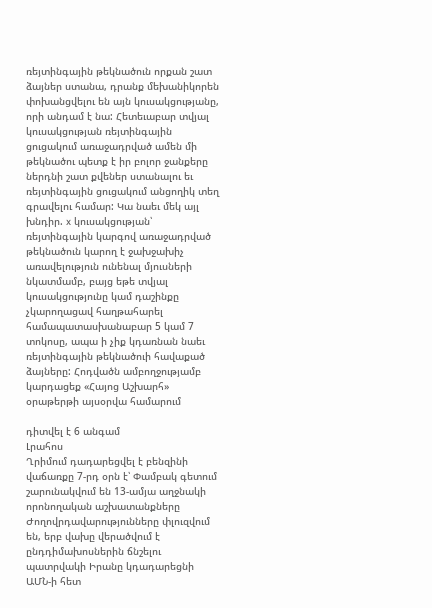ռեյտինգային թեկնածուն որքան շատ ձայներ ստանա, դրանք մեխանիկորեն փոխանցվելու են այն կուսակցությանը, որի անդամ է նա: Հետեւաբար տվյալ կուսակցության ռեյտինգային ցուցակում առաջադրված ամեն մի թեկնածու պետք է իր բոլոր ջանքերը ներդնի շատ քվեներ ստանալու եւ ռեյտինգային ցուցակում անցողիկ տեղ գրավելու համար: Կա նաեւ մեկ այլ խնդիր. x կուսակցության՝ ռեյտինգային կարգով առաջադրված թեկնածուն կարող է ջախջախիչ առավելություն ունենալ մյուսների նկատմամբ, բայց եթե տվյալ կուսակցությունը կամ դաշինքը չկարողացավ հաղթահարել համապատասխանաբար 5 կամ 7 տոկոսը, ապա ի չիք կդառնան նաեւ ռեյտինգային թեկնածուի հավաքած ձայները: Հոդվածն ամբողջությամբ կարդացեք «Հայոց Աշխարհ» օրաթերթի այսօրվա համարում

դիտվել է 6 անգամ
Լրահոս
Ղրիմում դադարեցվել է բենզինի վաճառքը 7-րդ օրն է՝ Փամբակ գետում շարունակվում են 13-ամյա աղջնակի որոնողական աշխատանքները Ժողովրդավարությունները փլուզվում են, երբ վախը վերածվում է ընդդիմախոսներին ճնշելու պատրվակի Իրանը կդադարեցնի ԱՄՆ-ի հետ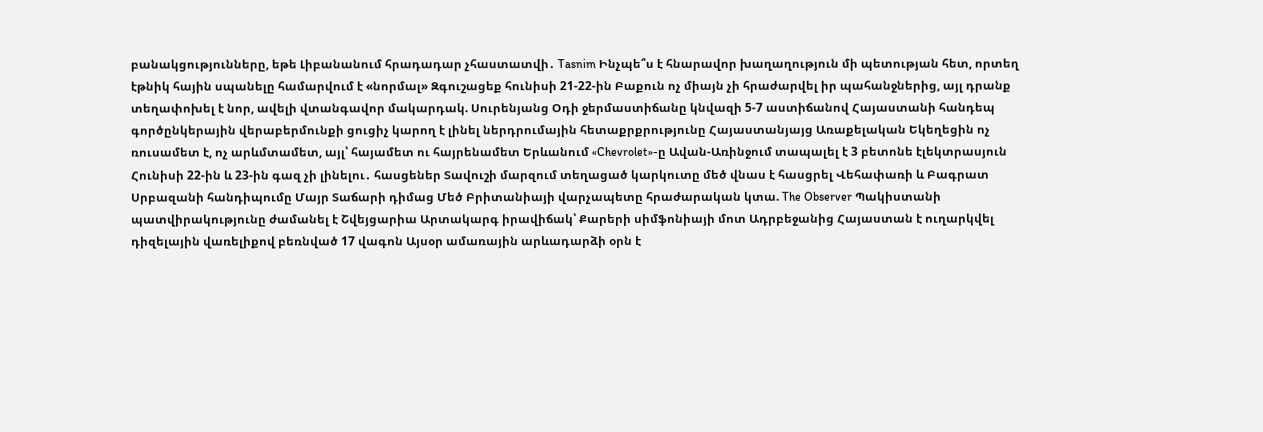բանակցությունները, եթե Լիբանանում հրադադար չհաստատվի․ Tasnim Ինչպե՞ս է հնարավոր խաղաղություն մի պետության հետ, որտեղ էթնիկ հային սպանելը համարվում է «նորմալ» Զգուշացեք հունիսի 21-22-ին Բաքուն ոչ միայն չի հրաժարվել իր պահանջներից, այլ դրանք տեղափոխել է նոր, ավելի վտանգավոր մակարդակ. Սուրենյանց Օդի ջերմաստիճանը կնվազի 5-7 աստիճանով Հայաստանի հանդեպ գործընկերային վերաբերմունքի ցուցիչ կարող է լինել ներդրումային հետաքրքրությունը Հայաստանյայց Առաքելական Եկեղեցին ոչ ռուսամետ է, ոչ արևմտամետ, այլ՝ հայամետ ու հայրենամետ Երևանում «Chevrolet»-ը Ավան-Առինջում տապալել է 3 բետոնե էլեկտրասյուն Հունիսի 22-ին և 23-ին գազ չի լինելու․ հասցեներ Տավուշի մարզում տեղացած կարկուտը մեծ վնաս է հասցրել Վեհափառի և Բագրատ Սրբազանի հանդիպումը Մայր Տաճարի դիմաց Մեծ Բրիտանիայի վարչապետը հրաժարական կտա. The Observer Պակիստանի պատվիրակությունը ժամանել է Շվեյցարիա Արտակարգ իրավիճակ՝ Քարերի սիմֆոնիայի մոտ Ադրբեջանից Հայաստան է ուղարկվել դիզելային վառելիքով բեռնված 17 վագոն Այսօր ամառային արևադարձի օրն է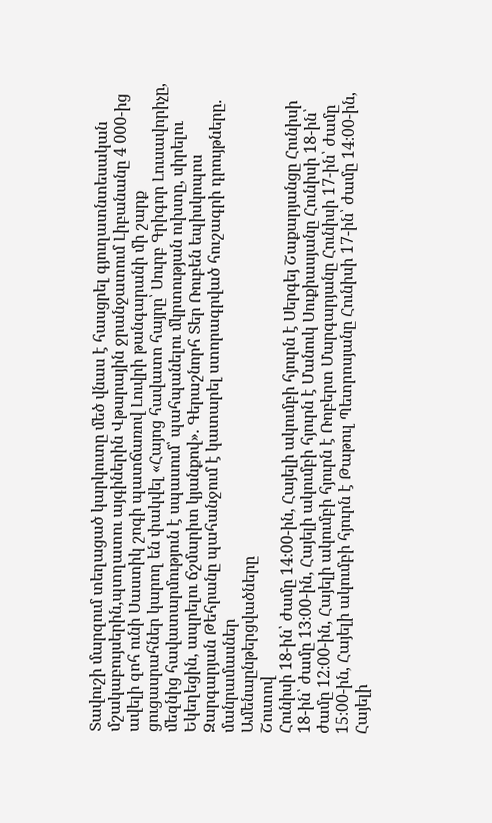Տավուշի մարզում տեղացած կարկուտը մեծ վնաս է հասցրել գյուղատնտեսական մշակաբույսերին,պտղատու այգիներին Վթարային ջրանջատում Լիբանանը 4 000-ից ավելի զոհ ունի Սաստիկ շոգի պատճառով Լուվրի թանգարանի մի շարք ցուցասրահներ կարող են փակվել «Հայոց հավատո հայրը՝ Սուրբ Գրիգոր Լուսավորիչը, մեզնից հավատարմություն է սպասում՝ պահպանելու մկրտության ուխտը, սիրելու Եկեղեցին, ապրելու ճշմարիտ կյանքով». Գերաշնորհ Տեր Ռուբեն եպիսկոպոս Զարգարյան Թեհրանը պահանջում է կատարել ստորագրված հուշագրի դրույթները. մանրամասներ
Ամենաընթերցվածները
Շուտով
Հունիսի 18-ին՝ ժամը 14։00-ին, Հայելի ակումբի հյուրն է Սերգեյ Շաքարյանցը Հունիսի 18-ին՝ ժամը 13։00-ին, Հայելի ակումբի հյուրն է Մանուկ Սուքիասյանը Հունիսի 18-ին՝ ժամը 12։00-ին, Հայելի ակումբի հյուրն է Ռոբերտ Մարգարյանը Հունիսի 17-ին՝ ժամը 15։00-ին, Հայելի ակումբի հյուրն է Թաթուլ Պետրոսյանը Հունիսի 17-ին՝ ժամը 14։00-ին, Հայելի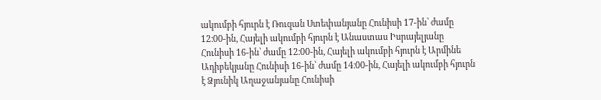ակումբի հյուրն է Ռուզան Ստեփանյանը Հունիսի 17-ին՝ ժամը 12։00-ին, Հայելի ակումբի հյուրն է Անաստաս Իսրայելյանը Հունիսի 16-ին՝ ժամը 12։00-ին, Հայելի ակումբի հյուրն է Արմինե Ադիբեկյանը Հունիսի 16-ին՝ ժամը 14։00-ին, Հայելի ակումբի հյուրն է Ձյունիկ Աղաջանյանը Հունիսի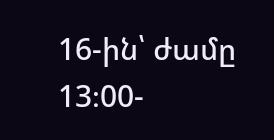16-ին՝ ժամը 13։00-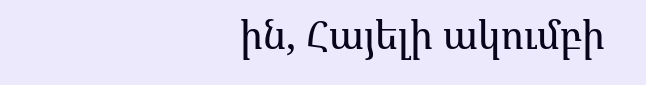ին, Հայելի ակումբի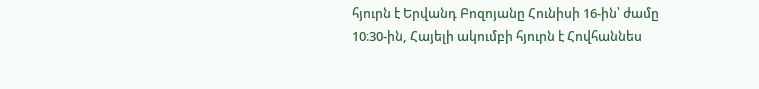հյուրն է Երվանդ Բոզոյանը Հունիսի 16-ին՝ ժամը 10։30-ին, Հայելի ակումբի հյուրն է Հովհաննես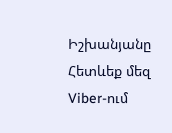Իշխանյանը
Հետևեք մեզ Viber-ում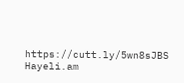https://cutt.ly/5wn8sJBS
Hayeli.am